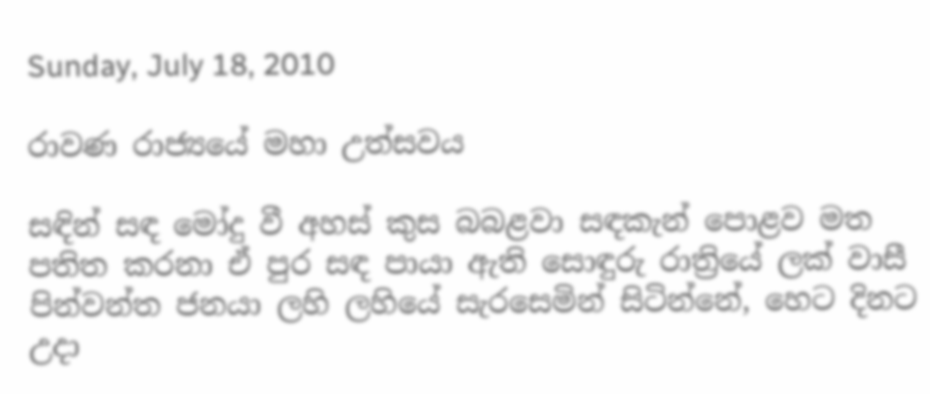Sunday, July 18, 2010

රාවණ රාජ්‍යයේ මහා උත්සවය

සඳින් සඳ මෝදු‍ වී අහස් කුස බබළවා සඳකැන් පොළව මත පතිත කරනා ඒ පුර සඳ පායා ඇති සොඳුරු රාත්‍රියේ ලක් වාසී පින්වන්ත ජනයා ලහි ලහියේ සැරසෙමින් සිටින්නේ, හෙට දිනට උදා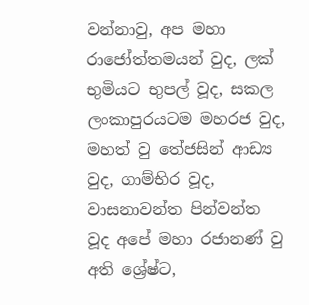වන්නාවු, අප මහා රාජෝත්තමයන් වුද, ලක් භුමියට භුපල් වූද, සකල ලංකාපුරයටම මහරජ වුද, මහත් වු තේජසින් ආඩ්‍ය වුද, ගාම්භිර වූද, වාසනාවන්ත පින්වන්ත වූද අපේ මහා රජානණ් වු අති ශ්‍රේෂ්ට,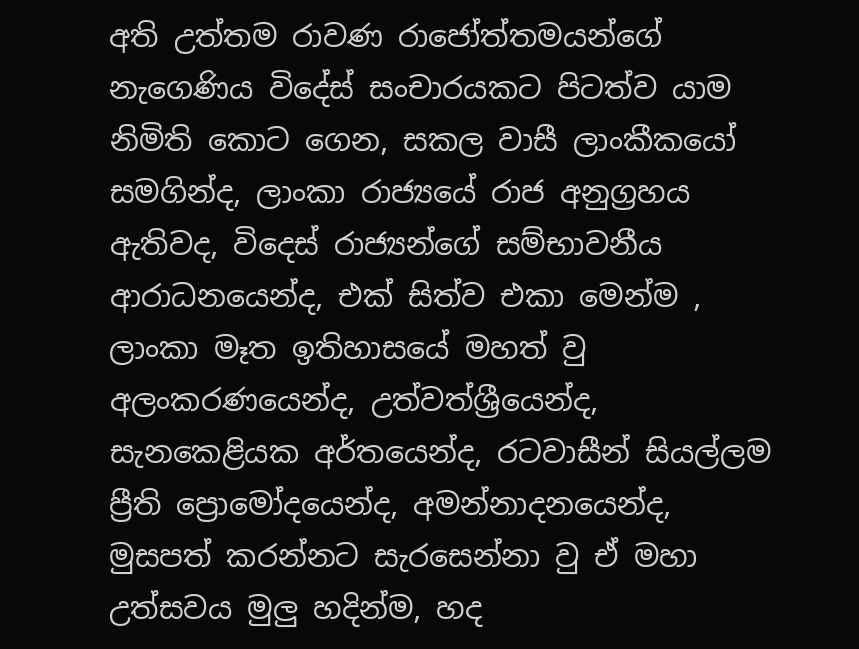අති උත්තම රාවණ රාජෝත්තමයන්ගේ නැගෙණිය විදේස් සංචාරයකට පිටත්ව යාම නිමිති කොට ගෙන, සකල වාසී ලාංකීකයෝ සමගින්ද, ලාංකා රාජ්‍යයේ රාජ අනුග්‍රහය ඇතිවද, විදෙස් රාජ්‍යන්ගේ සම්භාවනීය ආරාධනයෙන්ද, එක් සිත්ව එකා මෙන්ම , ලාංකා මෑත ඉතිහාසයේ මහත් වු අලංකරණයෙන්ද, උත්වත්ශ්‍රීයෙන්ද, සැනකෙළියක අර්තයෙන්ද, රටවාසීන් සියල්ලම ප්‍රීති ප්‍රොමෝදයෙන්ද, අමන්නාදනයෙන්ද, මුසපත් කරන්නට සැරසෙන්නා වු ඒ මහා උත්සවය මුලු හදින්ම, හද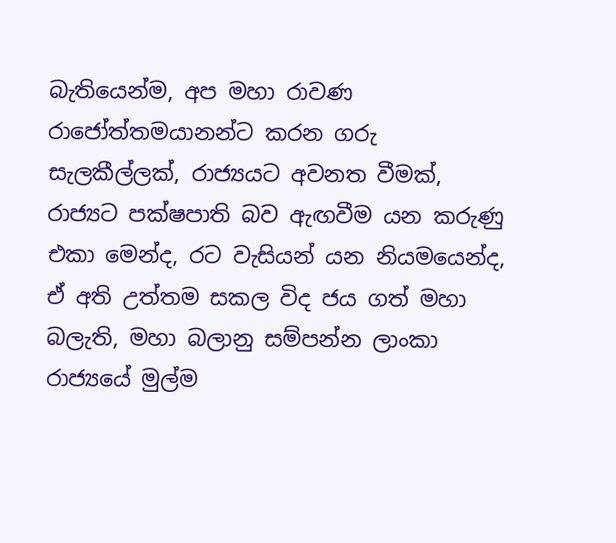බැතියෙන්ම, අප මහා රාවණ රාජෝත්තමයානන්ට කරන ගරු සැලකීල්ලක්, රාජ්‍යයට අවනත වීමක්, රාජ්‍යට පක්ෂපාති බව ඇඟවීම යන කරුණු එකා මෙන්ද, රට වැසියන් යන නියමයෙන්ද, ඒ අති උත්තම සකල විද ජය ගත් මහා බලැති, මහා බලානු සම්පන්න ලාංකා රාජ්‍යයේ මුල්ම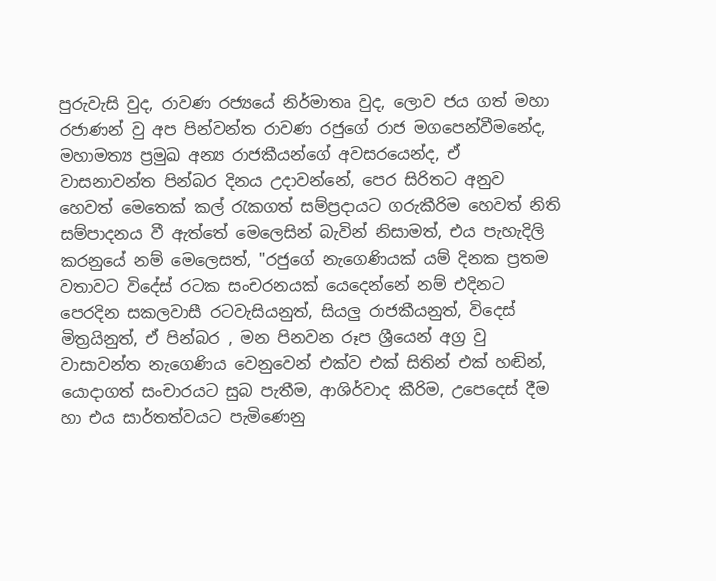පුරුවැසි වුද, රාවණ රජ්‍යයේ නිර්මාතෘ වුද, ලොව ජය ගත් මහා රජාණන් වු අප පින්වන්ත රාවණ රජුගේ රාජ මගපෙන්වීමනේද, මහාමත්‍ය ප්‍රමුඛ අන්‍ය රාජකීයන්ගේ අවසරයෙන්ද, ඒ වාසනාවන්ත පින්බර දිනය උදාවන්නේ, පෙර සිරිතට අනුව හෙවත් මෙතෙක් කල් රැකගත් සම්ප්‍රදායට ගරුකීරිම හෙවත් නිති සම්පාදනය වී ඇත්තේ මෙලෙසින් බැවින් නිසාමත්, එය පැහැදිලි කරනුයේ නම් මෙලෙසත්, "රජුගේ නැගෙණියක් යම් දිනක ප්‍රතම වතාවට විදේස් රටක සංචරනයක් යෙදෙන්නේ නම් එදිනට පෙරදින සකලවාසී රටවැසියනුත්, සියලු රාජකීයනුත්, විදෙස් මිත්‍රයිනුත්, ඒ පින්බර , මන පිනවන රූප ශ්‍රීයෙන් අග්‍ර වු වාසාවන්ත නැගෙණිය වෙනුවෙන් එක්ව එක් සිතින් එක් හඬින්, යොදාගත් සංචාරයට සුබ පැතීම, ආශිර්වාද කීරිම, උපෙදෙස් දීම හා එය සාර්තත්වයට පැමිණෙනු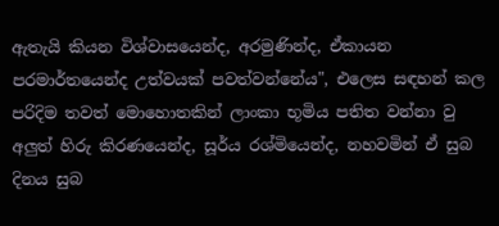ඇතැයි කියන විශ්වාසයෙන්ද, අරමුණින්ද, ඒකායන පරමාර්තයෙන්ද උත්වයක් පවත්වන්නේය", එලෙස සඳහන් කල පරිදිම ‍තවත් මොහොතකින් ලාංකා භූමිය පතිත වන්නා වු අලුත් හිරු කිරණයෙන්ද, සූර්ය රශ්මියෙන්ද, නහවමින් ඒ සුබ දිනය සුබ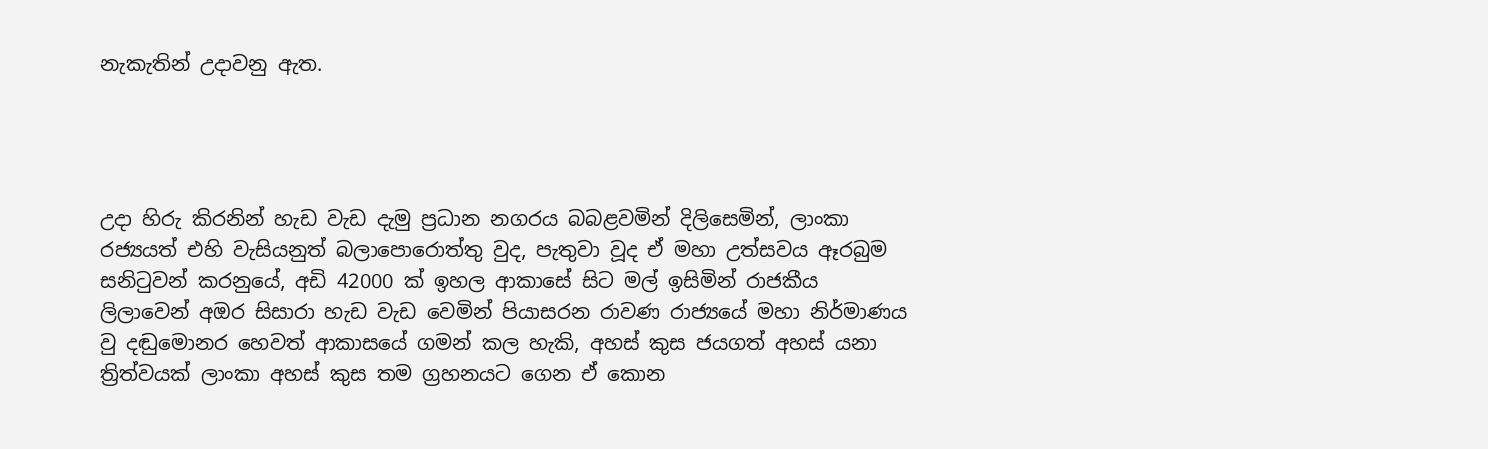නැකැතින් උදාවනු ඇත.




උදා හිරු කිරනින් හැඩ වැඩ දැමු ප්‍රධාන නගරය බබළවමින් දිලිසෙමින්, ලාංකා රජ්‍යයත් එහි වැසියනුත් බලාපොරොත්තු වුද, පැතුවා වූද ඒ මහා උත්සවය ඈරබුම සනිටුවන් කරනුයේ, අඩි 42000 ක් ඉහල ආකාසේ සිට මල් ඉසිමින් රාජකීය ලිලාවෙන් අඔර සිසාරා හැඩ වැඩ වෙමින් පියාසරන රාවණ රාජ්‍යයේ මහා නිර්මාණය වු දඬුමොනර හෙවත් ආකාසයේ ගමන් කල හැකි, අහස් කුස ජයගත් අහස් යනා ත්‍රිත්වයක් ලාංකා අහස් කුස තම ග්‍රහනයට ගෙන ඒ කොන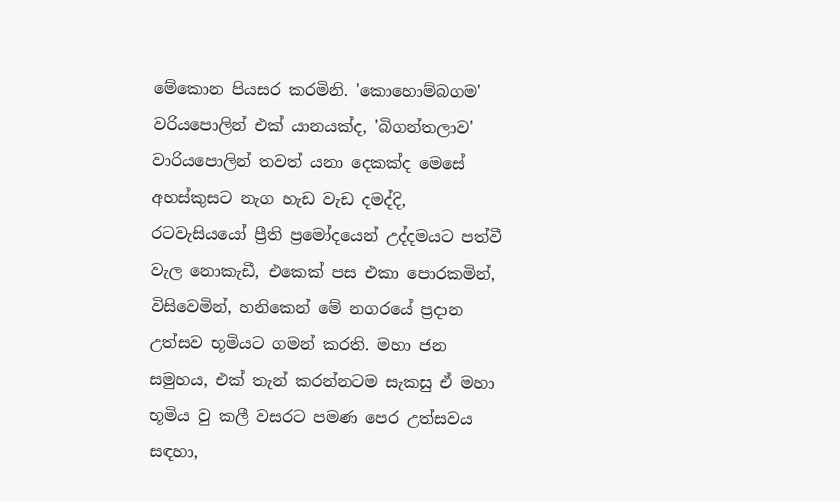මේකොන පියසර කරමිනි. 'කොහොම්බගම' වරියපොලින් එක් යානයක්ද, 'බිගන්තලාව' වාරියපොලින් තවත් යනා දෙකක්ද මෙසේ අහස්කුසට නැග හැඩ වැඩ දමද්දි, රටවැසියයෝ ප්‍රීති ප්‍රමෝදයෙන් උද්දමයට පත්වී වැල නොකැඩී, එකෙක් පස එකා පොරකමින්, විසිවෙමින්, හනිකෙන් මේ නගරයේ ප්‍රදාන උත්සව භූමියට ගමන් කරති. මහා ජන සමුහය, එක් තැන් කරන්නටම සැකසු ඒ මහා භූමිය වු කලී වසරට පමණ පෙර උත්සවය සඳහා,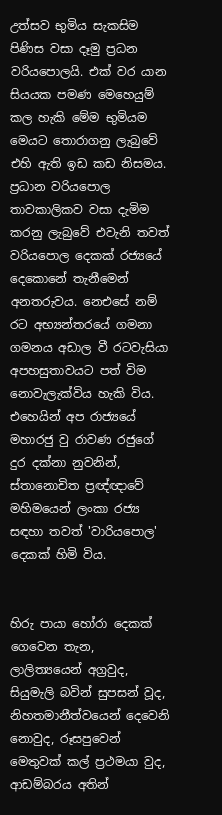උත්සව භුමිය සැකසිම පිණිස වසා දෑමු ප්‍රධන වරියපොලයි. එක් වර යාන සියයක පමණ මෙහෙයුම් කල හැකි මේම භුමියම මෙයට තොරාගනු ලැ‍බුවේ එහි ඇති ඉඩ කඩ නිසමය. ප්‍රධාන වරියපොල තාවකාලිකව වසා දැමිම කරනු ලැබුවේ එවැනි තවත් වරියපොල දෙකක් රජ්‍යයේ දෙකොනේ තැනීමෙන් අනතරුවය. නෙඑසේ නම් රට අභ්‍යන්තරයේ ගමනා ගමනය අඩාල වී රටවැසියා අපහසුතාවයට පත් විම නොවැලැක්විය හැකි විය. එහෙයින් අප රාජ්‍යයේ මහාරජු වු රාවණ රජුගේ දුර දක්නා නුවනින්, ස්තානොචිත ප්‍රඥ්ඥාවේ මහිමයෙන් ලංකා රජ්‍ය සඳහා තවත් 'වාරියපොල' දෙකක් හිමි විය.


හිරු පායා හෝරා දෙකක් ගෙවෙන තැන, ලාලිත්‍යයෙන් අග්‍රවුද, සියුමැලි බවින් සුපසන් වූද, නිහතමානීත්වයෙන් දෙවෙනි නොවුද, රූසපුවෙන් මෙතුවක් කල් ප්‍රථමයා වුද, ආඩම්බරය අතින්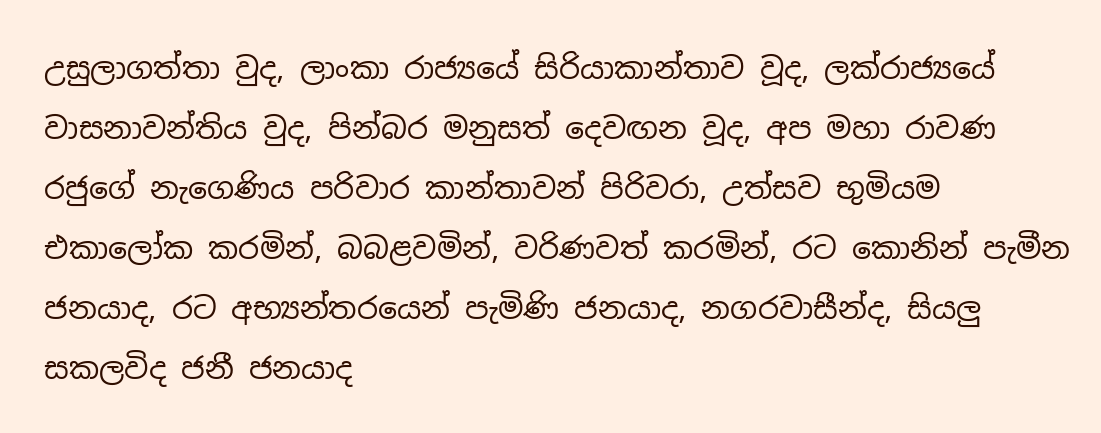උසුලාගත්තා වුද, ලාංකා රාජ්‍යයේ සිරියාකාන්තාව වූද, ලක්රාජ්‍යයේ වාසනාවන්තිය වුද, පින්බර මනුසත් දෙවඟන වූද, අප මහා රාවණ රජුගේ නැගෙණිය පරිවාර කාන්තාවන් පිරිවරා, උත්සව භුමියම එකාලෝක කරමින්, බබළවමින්, වරිණවත් කරමින්, රට කොනින් පැමීන ජනයාද, රට අභ්‍යන්තරයෙන් පැමිණි ජනයාද, නගරවාසීන්ද, සියලු සකලවිද ජනී ජනයාද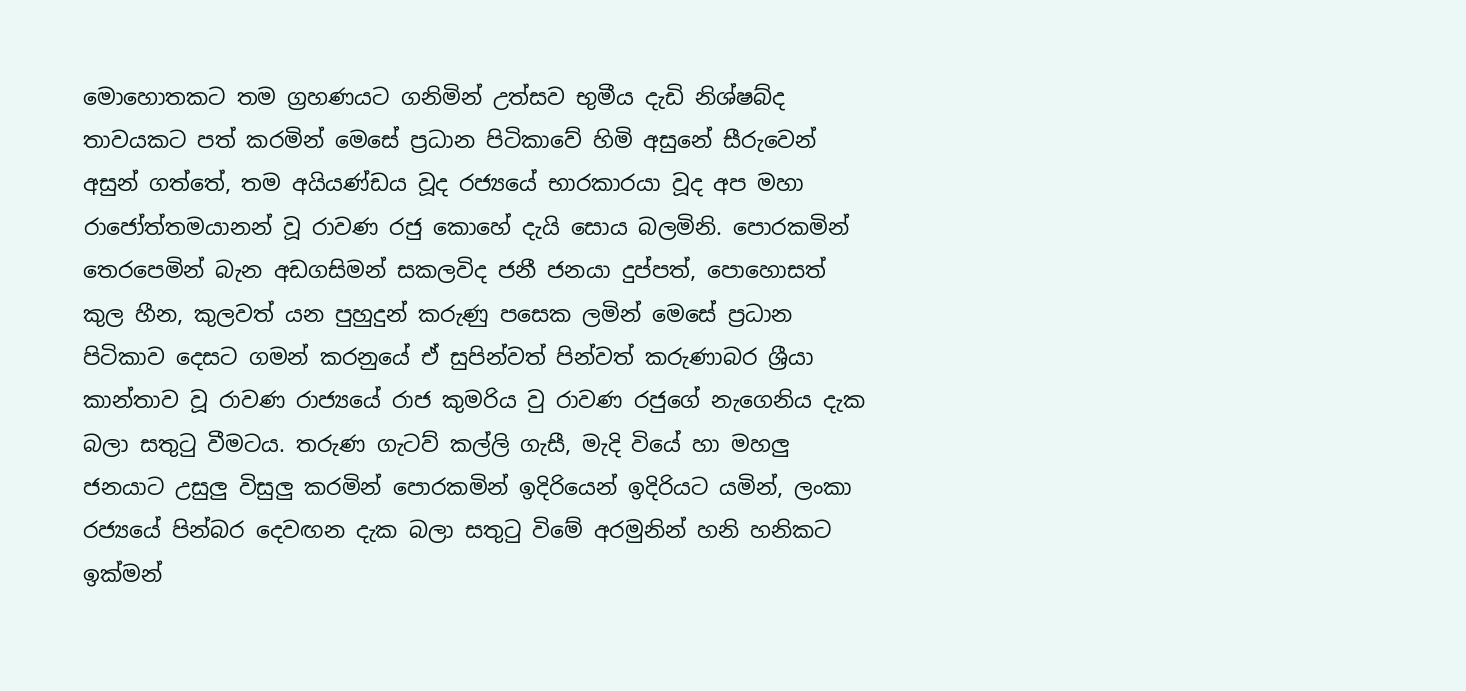මොහොතකට තම ග්‍රහණයට ගනිමින් උත්සව භුමීය දැඩි නිශ්ෂබ්ද තාවයකට පත් කරමින් මෙසේ ප්‍රධාන පිටිකාවේ හිමි අසුනේ සීරුවෙන් අසුන් ගත්තේ, තම අයියණ්ඩය වූද රජ්‍යයේ භාරකාරයා වූද අප මහා රාජෝත්තමයානන් වූ රාවණ රජු කොහේ දැයි සොය බලමිනි. පොරකමින් තෙරපෙමින් බැන අඩගසිමන් සකලවිද ජනී ජන‍යා දුප්පත්, පොහොසත් කුල හීන, කුලවත් යන පුහුදුන් කරුණු පසෙක ලමින් මෙසේ ප්‍රධාන පිටිකාව දෙසට ගමන් කරනුයේ ඒ සුපින්වත් පින්වත් කරුණාබර ශ්‍රීයා කාන්තාව වූ රාවණ රාජ්‍යයේ රාජ කුමරිය වු රාවණ රජුගේ නැගෙනිය දැක බලා සතුටු වීමටය. තරුණ ගැටව් කල්ලි ගැසී, මැදි වියේ හා මහලු ජනයාට උසුලු විසුලු කරමින් පොරකමින් ඉදිරියෙන් ඉදිරියට යමින්, ලංකා රජ්‍යයේ පින්බර දෙවඟන දැක බලා සතුටු විමේ අරමුනින් හනි හනිකට ඉක්මන්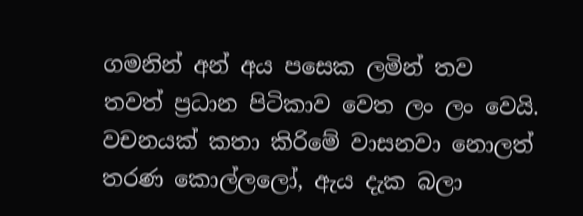ගමනින් අන් අය පසෙක ලමින් තව තවත් ප්‍රධාන පිටිකාව වෙත ලං ලං වෙයි. වචනයක් කතා කිරිමේ වාසනවා නොලත් තරණ කොල්ලලෝ, ඇය දැක බලා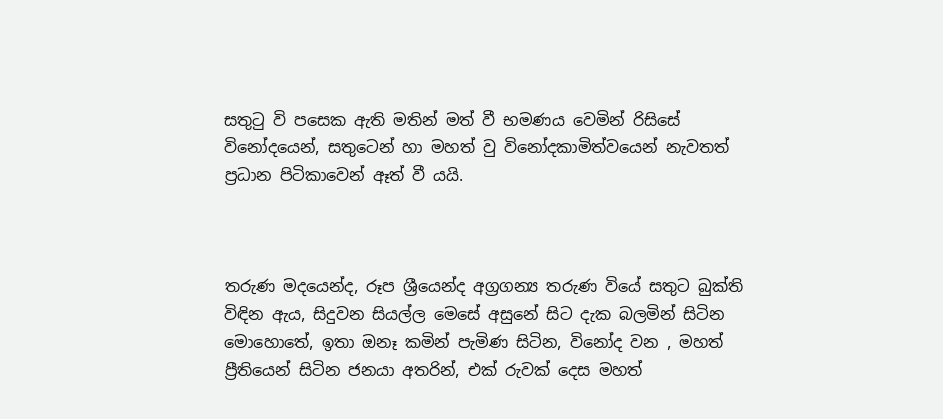සතුටු වි පසෙක ඇති මතින් මත් වී භමණය වෙමින් රිසිසේ විනෝදයෙන්, සතුටෙන් හා මහත් වු විනෝදකාමිත්වයෙන් නැවතත් ප්‍රධාන පිටිකාවෙන් ඈත් වී යයි.



තරුණ මදයෙන්ද, රූප ශ්‍රීයෙන්ද අග්‍රගන්‍ය තරුණ වියේ සතුට බුක්ති විඳින ඇය, සිදුවන සියල්ල මෙසේ අසුනේ සිට දැක බලමින් සිටින මොහොතේ, ඉතා ඔනෑ කමින් පැමිණ සිටින, විනෝද වන , මහත් ප්‍රීතියෙන් සිටින ජනයා අතරින්, එක් රුවක් දෙස මහත්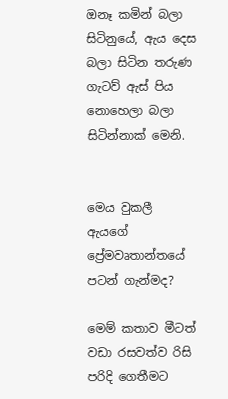ඔනෑ කමින් බලා සිටිනුයේ, ඇය දෙස බලා සිටින තරුණ ගැටව් ඇස් පිය නොහෙලා බලා සිටින්නාක් මෙනි.


මෙය වුකලී ඇයගේ ප්‍රේමවෘතාන්තයේ පටන් ගැන්මද?

මෙම් කතාව මීටත් වඩා රසවත්ව රිසි පරිදි ගෙතීමට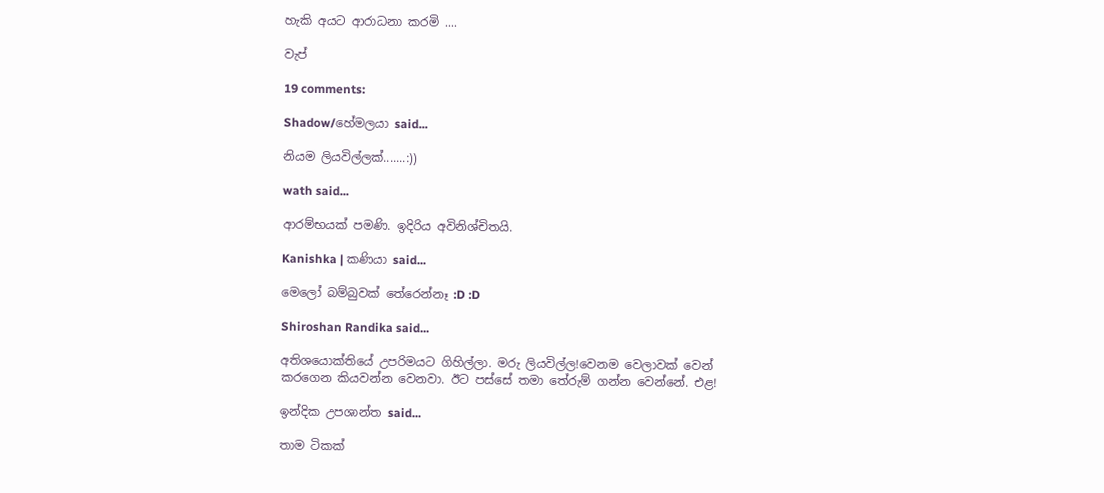හැකි අයට ආරාධනා කරමි ....

වැප්

19 comments:

Shadow/හේමලයා said...

නියම ලියවිල්ලක්.......:))

wath said...

ආරම්භයක් පමණි. ඉදිරිය අවිනිශ්චිතයි.

Kanishka | කණියා said...

මෙලෝ බම්බුවක් තේරෙන්නෑ :D :D

Shiroshan Randika said...

අතිශයොක්තියේ උපරිමයට ගිහිල්ලා. මරු ලියවිල්ල!වෙනම වෙලාවක් වෙන් කරගෙන කියවන්න වෙනවා. ඊට පස්සේ තමා තේරුම් ගන්න වෙන්නේ. එළ!

ඉන්දික උපශාන්ත said...

තාම ටිකක්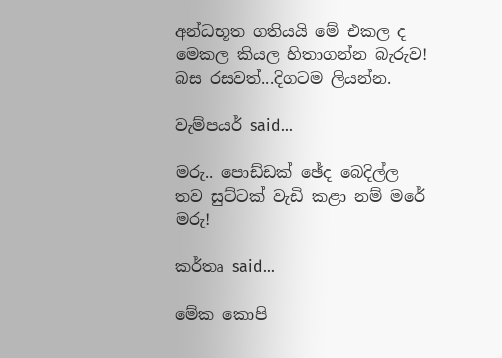අන්ධභූත ගතියයි මේ එකල ද මෙකල කියල හිතාගන්න බැරුව! බස රසවත්...දිගටම ලියන්න.

වැම්පයර් said...

මරු.. පොඩ්ඩක් ඡේද බෙදිල්ල තව සුට්ටක් වැඩි කළා නම් මරේ මරු!

කර්තෘ said...

මේක කොපි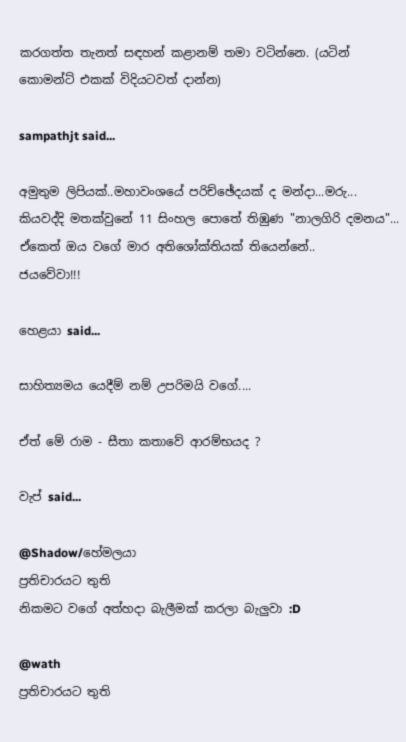කරගත්ත තැනත් සඳහන් කළානම් තමා වටින්නෙ. (යටින් කොමන්ට් එකක් විදියටවත් දාන්න)

sampathjt said...

අමුතුම ලිපියක්..මහාවංශයේ පරිච්ඡේදයක් ද මන්දා...මරු...
කියවද්දි මතක්වුනේ 11 සිංහල පොතේ තිඹුණ "නාලගිරි දමනය"... ඒකෙත් ඔය වගේ මාර අතිශෝක්තියක් තියෙන්නේ..
ජයවේවා!!!

හෙළයා said...

සාහිත්‍යමය යෙදීම් නම් උපරිමයි වගේ....

ඒත් මේ රාම - සීතා කතාවේ ආරම්භයද ?

වැප් said...

@Shadow/හේමලයා
ප්‍රතිචාරයට තුති
නිකමට වගේ අත්හදා බැලීමක් කරලා බැලුවා :D

@wath
ප්‍රතිචාරයට තුති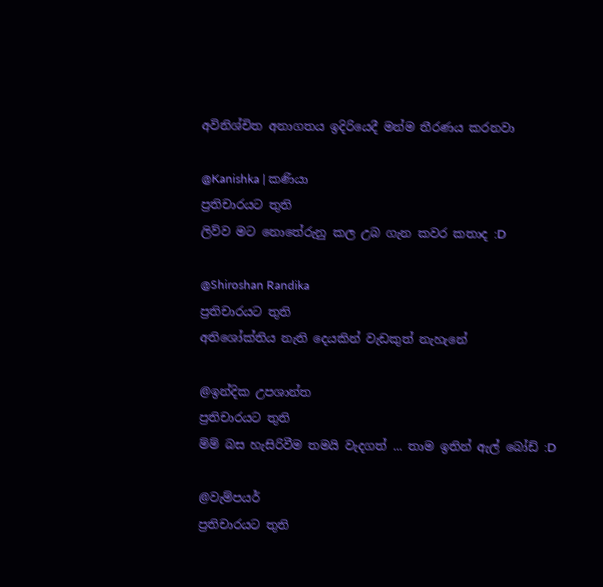අවිනිශ්චිත අනාගතය ඉදිරියෙදී මන්ම තීරණය කරනවා

@Kanishka | කණියා
ප්‍රතිචාරයට තුති
ලිව්ව මට නොතේරුනු කල උබ ගැන කවර කතාද :D

@Shiroshan Randika
ප්‍රතිචාරයට තුති
අතිශෝක්තිය නැති දෙයකින් වැඩකුත් නැහැනේ

@ඉන්දික උපශාන්ත
ප්‍රතිචාරයට තුති
ම්ම් බස හැසිරිවීම තමයි වැදගත් ... තාම ඉතින් ඇල් බෝඩ් :D

@වැම්පයර්
ප්‍රතිචාරයට තුති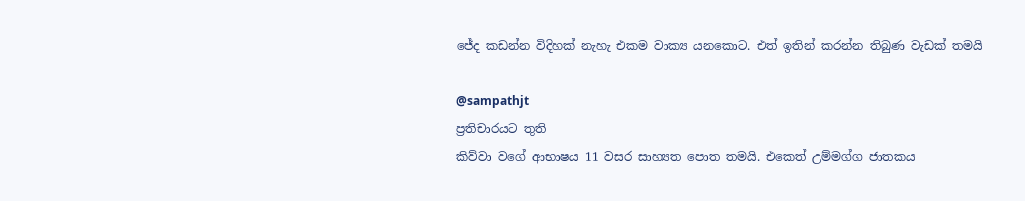ජේද කඩන්න විදිහක් නැහැ එකම වාක්‍ය යනකොට. එත් ඉතින් කරන්න තිබුණ වැඩක් තමයි

@sampathjt
ප්‍රතිචාරයට තුති
කිව්වා වගේ ආභාෂය 11 වසර සාහ්‍යත පොත තමයි. එකෙත් උම්මග්ග ජාතකය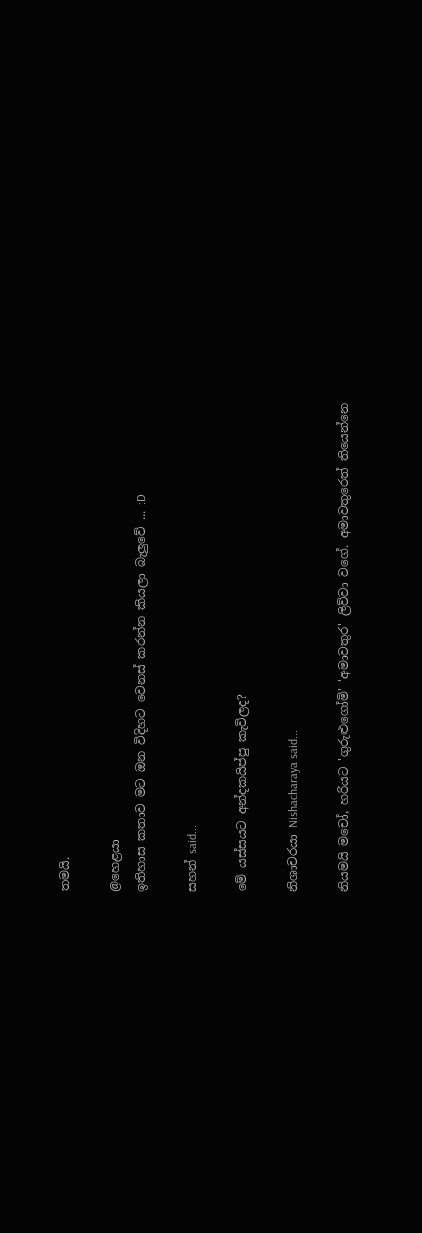තමයි.

@හෙළයා
ඉතිහාස කතාව මට ඔන විදිහට වෙනස් කරන්න කියලා බැලුවේ ... :D

සහන් said...

මේ යස්සයට අන්දකයිප්පු කැවිලද?

නිශාචරයා Nishacharaya said...

නියමයි මචෝ, හරියට 'ගුරුළුගෝමි' 'අමාවතුර' ලිව්වා වගේ. අමාවතුරෙත් තියෙන්නෙ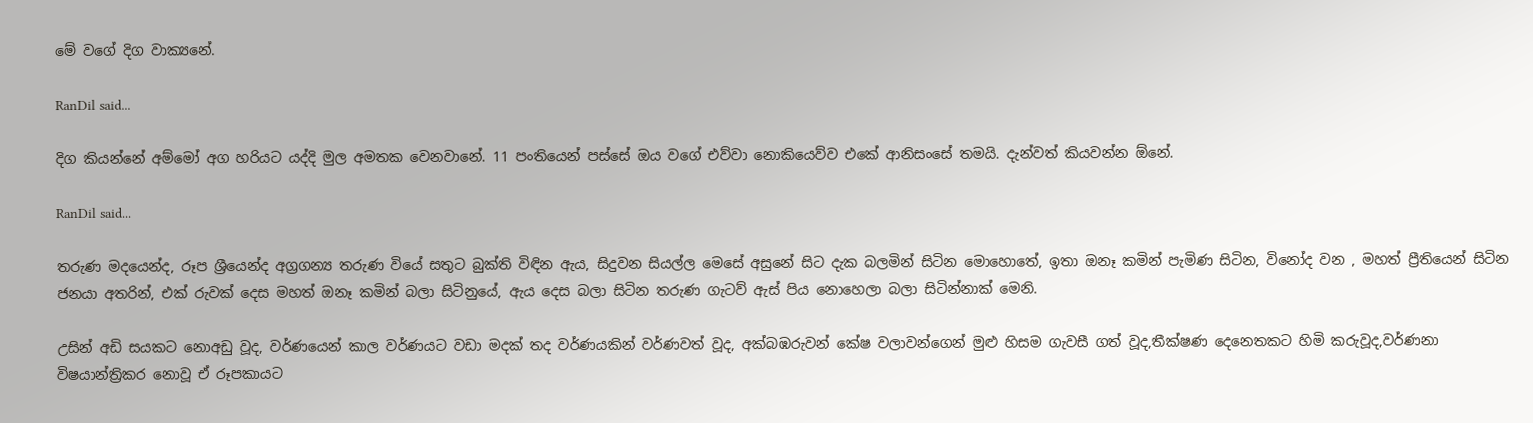මේ වගේ දිග වාක්‍යනේ.

RanDil said...

දිග කියන්නේ අම්මෝ අග හරියට යද්දි මුල අමතක වෙනවානේ. 11 පංතියෙන් පස්සේ ඔය වගේ එව්වා නොකියෙව්ව එකේ ආනිසංසේ තමයි. දැන්වත් කියවන්න ඕනේ.

RanDil said...

තරුණ මදයෙන්ද, රූප ශ්‍රීයෙන්ද අග්‍රගන්‍ය තරුණ වියේ සතුට බුක්ති විඳින ඇය, සිදුවන සියල්ල මෙසේ අසුනේ සිට දැක බලමින් සිටින මොහොතේ, ඉතා ඔනෑ කමින් පැමිණ සිටින, විනෝද වන , මහත් ප්‍රීතියෙන් සිටින ජනයා අතරින්, එක් රුවක් දෙස මහත් ඔනෑ කමින් බලා සිටිනුයේ, ඇය දෙස බලා සිටින තරුණ ගැටව් ඇස් පිය නොහෙලා බලා සිටින්නාක් මෙනි.

උසින් අඩි සයකට නොඅඩු වූද, වර්ණයෙන් කාල වර්ණයට වඩා මදක් තද වර්ණයකින් වර්ණවත් වූද, අක්බඹරුවන් කේෂ වලාවන්ගෙන් මුළු හිසම ගැවසී ගත් වූද,තීක්ෂණ දෙනෙතකට හිමි කරුවූද,වර්ණනා විෂයාන්ත්‍රිකර නොවූ ඒ රූපකායට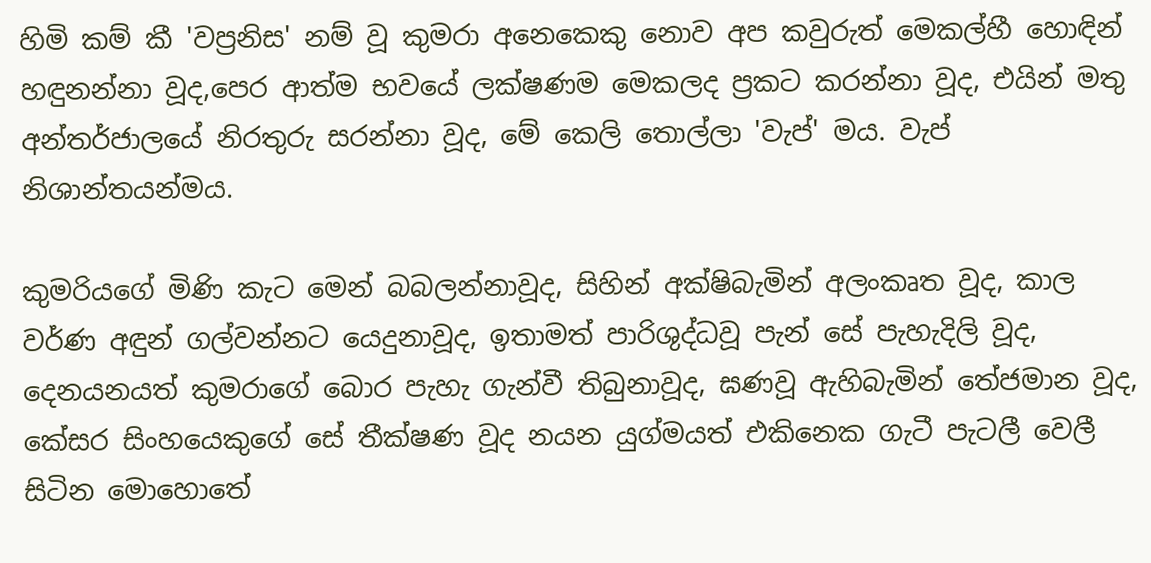හිමි කම් කී 'වප්‍රනිස' නම් වූ කුමරා අනෙකෙකු නොව අප කවුරුත් මෙකල්හී හොඳින් හඳුනන්නා වූද,පෙර ආත්ම භවයේ ලක්ෂණම මෙකලද ප්‍රකට කරන්නා වූද, එයින් මතු අන්තර්ජාලයේ නිරතුරු සරන්නා වූද, මේ කෙලි‍ තොල්ලා 'වැප්' මය. වැප් නිශාන්තයන්මය.

කුමරියගේ මිණි කැට මෙන් බබලන්නාවූද, සිහින් අක්ෂිබැමින් අලංකෘත වූද, කාල වර්ණ අඳුන් ගල්වන්නට යෙදුනාවූද, ඉතාමත් පාරිශුද්ධවූ පැන් සේ පැහැදිලි වූද, දෙනයනයත් කුමරාගේ බොර පැහැ ගැන්වී තිබුනාවූද, ඝණවූ ඇහිබැමින් තේජමාන වූද, කේසර සිංහයෙකුගේ සේ තීක්ෂණ වූද නයන යුග්මයත් එකිනෙක ගැටී පැටලී වෙලී සිටින මොහොතේ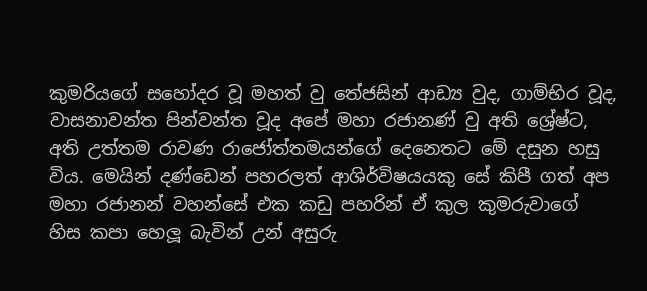කුමරියගේ ‍සහෝදර වූ මහත් වු තේජසින් ආඩ්‍ය වුද, ගාම්භිර වූද, වාසනාවන්ත පින්වන්ත වූද අපේ මහා රජානණ් වු අති ශ්‍රේෂ්ට, අති උත්තම රාවණ රාජෝත්තමයන්ගේ දෙනෙතට මේ දසුන හසු විය. මෙයින් දණ්ඩෙන් පහරලත් ආශිර්විෂයයකු සේ කිපී ගත් අප මහා රජානන් වහන්සේ එක කඩු පහරින් ඒ කුල කුමරුවාගේ හිස කපා හෙලූ බැවින් උන් අසුරු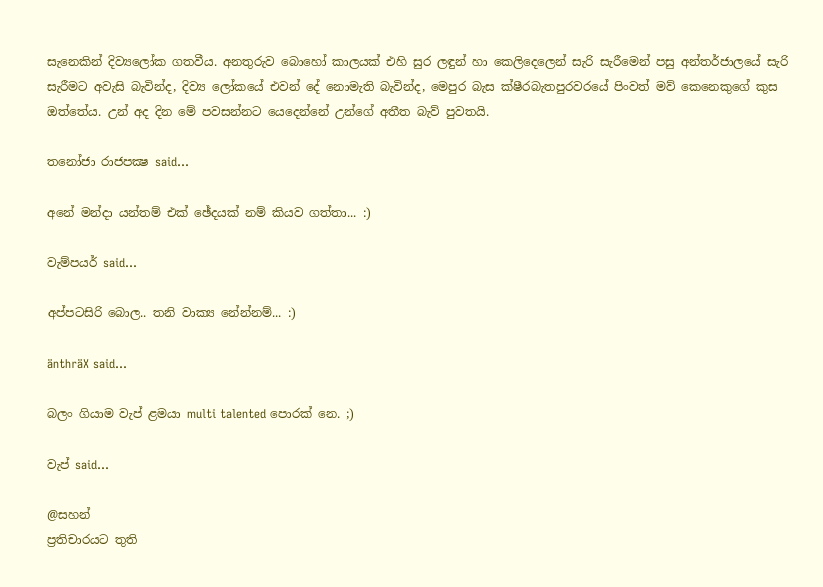සැනෙකින් දිව්‍යලෝක ගතවීය. අනතුරුව බොහෝ කාලයක් එහි සුර ලඳුන් හා කෙලිදෙලෙන් සැරි සැරීමෙන් පසු අන්තර්ජාලයේ සැරි සැරීමට අවැසි බැවින්ද, දිව්‍ය ලෝකයේ එවන් දේ නොමැති බැවින්ද, මෙපුර බැස ක්ෂීරබැතපුරවරයේ පිංවත් මව් කෙනෙකුගේ කුස ඔත්තේය. උන් අද දින මේ පවසන්නට යෙදෙන්නේ උන්ගේ අතීත බැව් පුවතයි.

තනෝජා රාජපක්‍ෂ said...

අනේ මන්දා යන්තම් එක් ඡේදයක් නම් කියව ගත්තා... :)

වැම්පයර් said...

අප්පටසිරි බොල.. තනි වාක්‍ය නේන්නම්... :)

änthräX said...

බලං ගියාම වැප් ළමයා multi talented පොරක් නෙ. ;)

වැප් said...

@සහන්
ප්‍රතිචාරයට තුති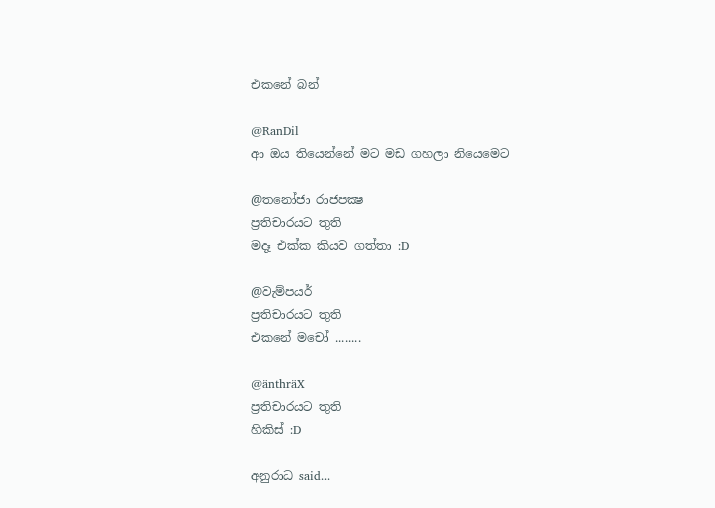එ‍කනේ බන්

@RanDil
ආ ඔය තියෙන්නේ මට මඩ ගහලා නියෙමෙට

@තනෝජා රාජපක්‍ෂ
ප්‍රතිචාරයට තුති
මදෑ එක්ක කියව ගත්තා :D

@වැම්පයර්
ප්‍රතිචාරයට තුති
එකනේ මචෝ ........

@änthräX
ප්‍රතිචාරයට තුති
හිකිස් :D

අනුරාධ said...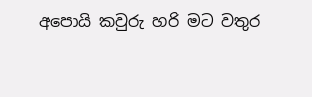අපොයි කවුරු හ‍රි මට වතුර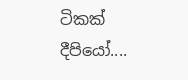ටිකක් දීපියෝ....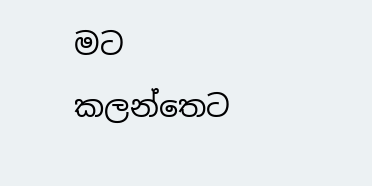මට කලන්තෙට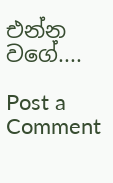එන්න වගේ....

Post a Comment